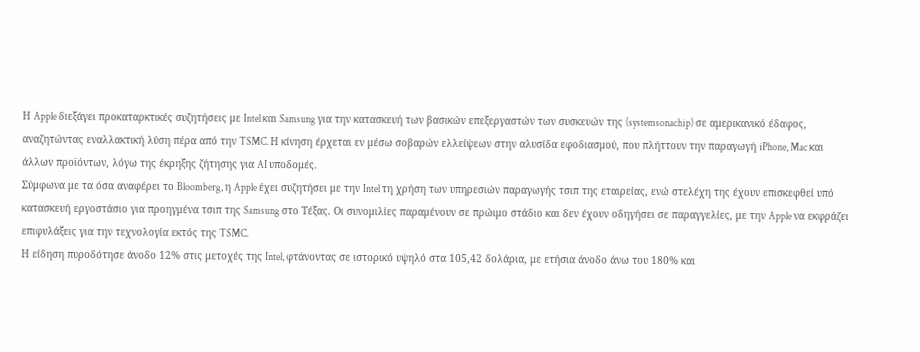Η Apple διεξάγει προκαταρκτικές συζητήσεις με Intel και Samsung για την κατασκευή των βασικών επεξεργαστών των συσκευών της (systemsonachip) σε αμερικανικό έδαφος, αναζητώντας εναλλακτική λύση πέρα από την TSMC. Η κίνηση έρχεται εν μέσω σοβαρών ελλείψεων στην αλυσίδα εφοδιασμού, που πλήττουν την παραγωγή iPhone, Mac και άλλων προϊόντων, λόγω της έκρηξης ζήτησης για AI υποδομές.
Σύμφωνα με τα όσα αναφέρει το Bloomberg, η Apple έχει συζητήσει με την Intel τη χρήση των υπηρεσιών παραγωγής τσιπ της εταιρείας, ενώ στελέχη της έχουν επισκεφθεί υπό κατασκευή εργοστάσιο για προηγμένα τσιπ της Samsung στο Τέξας. Οι συνομιλίες παραμένουν σε πρώιμο στάδιο και δεν έχουν οδηγήσει σε παραγγελίες, με την Apple να εκφράζει επιφυλάξεις για την τεχνολογία εκτός της TSMC.
Η είδηση πυροδότησε άνοδο 12% στις μετοχές της Intel, φτάνοντας σε ιστορικό υψηλό στα 105,42 δολάρια, με ετήσια άνοδο άνω του 180% και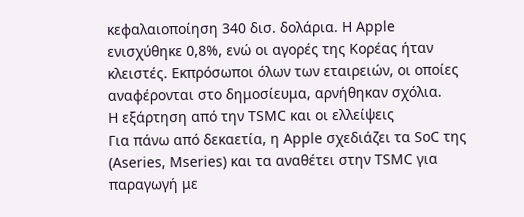κεφαλαιοποίηση 340 δισ. δολάρια. Η Apple ενισχύθηκε 0,8%, ενώ οι αγορές της Κορέας ήταν κλειστές. Εκπρόσωποι όλων των εταιρειών, οι οποίες αναφέρονται στο δημοσίευμα, αρνήθηκαν σχόλια.
Η εξάρτηση από την TSMC και οι ελλείψεις
Για πάνω από δεκαετία, η Apple σχεδιάζει τα SoC της (Aseries, Mseries) και τα αναθέτει στην TSMC για παραγωγή με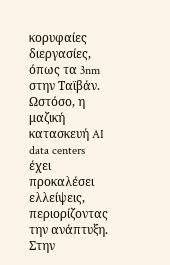κορυφαίες διεργασίες, όπως τα 3nm στην Ταϊβάν. Ωστόσο, η μαζική κατασκευή AI data centers έχει προκαλέσει ελλείψεις, περιορίζοντας την ανάπτυξη.
Στην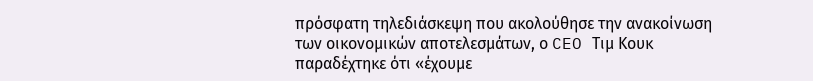πρόσφατη τηλεδιάσκεψη που ακολούθησε την ανακοίνωση των οικονομικών αποτελεσμάτων, ο CEO Τιμ Κουκ παραδέχτηκε ότι «έχουμε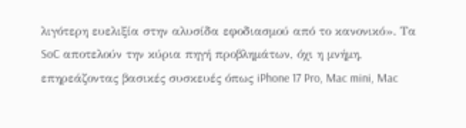λιγότερη ευελιξία στην αλυσίδα εφοδιασμού από το κανονικό». Τα SoC αποτελούν την κύρια πηγή προβλημάτων, όχι η μνήμη, επηρεάζοντας βασικές συσκευές όπως iPhone 17 Pro, Mac mini, Mac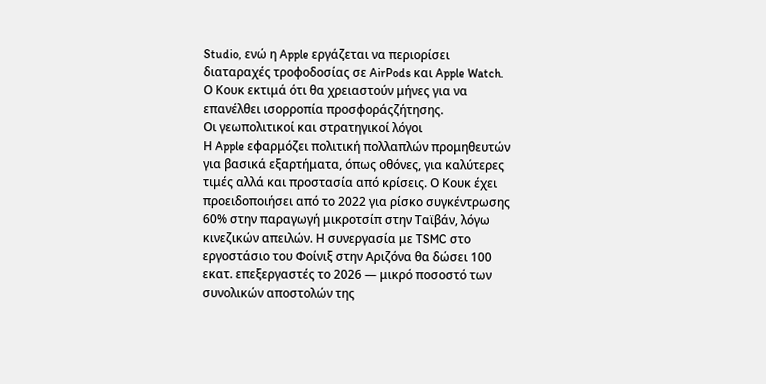Studio, ενώ η Apple εργάζεται να περιορίσει διαταραχές τροφοδοσίας σε AirPods και Apple Watch. Ο Κουκ εκτιμά ότι θα χρειαστούν μήνες για να επανέλθει ισορροπία προσφοράςζήτησης.
Οι γεωπολιτικοί και στρατηγικοί λόγοι
Η Apple εφαρμόζει πολιτική πολλαπλών προμηθευτών για βασικά εξαρτήματα, όπως οθόνες, για καλύτερες τιμές αλλά και προστασία από κρίσεις. Ο Κουκ έχει προειδοποιήσει από το 2022 για ρίσκο συγκέντρωσης 60% στην παραγωγή μικροτσίπ στην Ταϊβάν, λόγω κινεζικών απειλών. Η συνεργασία με TSMC στο εργοστάσιο του Φοίνιξ στην Αριζόνα θα δώσει 100 εκατ. επεξεργαστές το 2026 — μικρό ποσοστό των συνολικών αποστολών της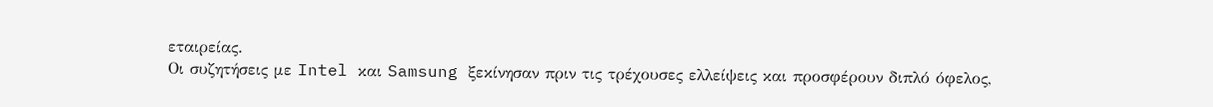εταιρείας.
Οι συζητήσεις με Intel και Samsung ξεκίνησαν πριν τις τρέχουσες ελλείψεις και προσφέρουν διπλό όφελος,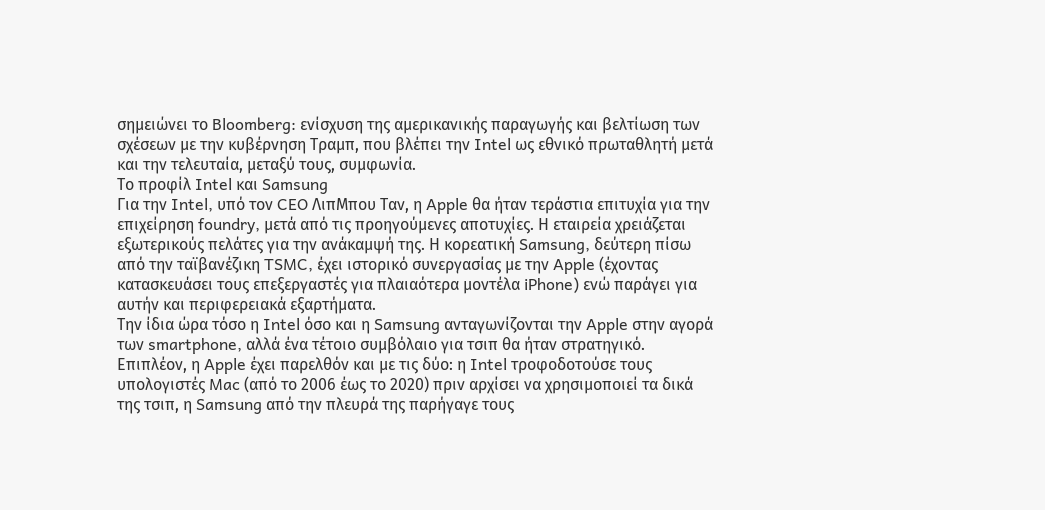σημειώνει το Bloomberg: ενίσχυση της αμερικανικής παραγωγής και βελτίωση των σχέσεων με την κυβέρνηση Τραμπ, που βλέπει την Intel ως εθνικό πρωταθλητή μετά και την τελευταία, μεταξύ τους, συμφωνία.
Το προφίλ Intel και Samsung
Για την Intel, υπό τον CEO ΛιπΜπου Ταν, η Apple θα ήταν τεράστια επιτυχία για την επιχείρηση foundry, μετά από τις προηγούμενες αποτυχίες. Η εταιρεία χρειάζεται εξωτερικούς πελάτες για την ανάκαμψή της. Η κορεατική Samsung, δεύτερη πίσω από την ταϊβανέζικη TSMC, έχει ιστορικό συνεργασίας με την Apple (έχοντας κατασκευάσει τους επεξεργαστές για πλαιαότερα μοντέλα iPhone) ενώ παράγει για αυτήν και περιφερειακά εξαρτήματα.
Την ίδια ώρα τόσο η Intel όσο και η Samsung ανταγωνίζονται την Apple στην αγορά των smartphone, αλλά ένα τέτοιο συμβόλαιο για τσιπ θα ήταν στρατηγικό.
Επιπλέον, η Apple έχει παρελθόν και με τις δύο: η Intel τροφοδοτούσε τους υπολογιστές Mac (από το 2006 έως το 2020) πριν αρχίσει να χρησιμοποιεί τα δικά της τσιπ, η Samsung από την πλευρά της παρήγαγε τους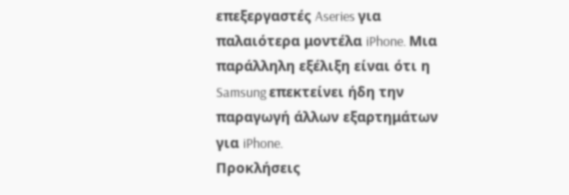επεξεργαστές Aseries για παλαιότερα μοντέλα iPhone. Μια παράλληλη εξέλιξη είναι ότι η Samsung επεκτείνει ήδη την παραγωγή άλλων εξαρτημάτων για iPhone.
Προκλήσεις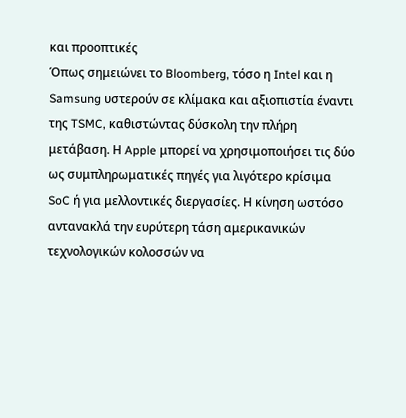και προοπτικές
Όπως σημειώνει το Bloomberg, τόσο η Intel και η Samsung υστερούν σε κλίμακα και αξιοπιστία έναντι της TSMC, καθιστώντας δύσκολη την πλήρη μετάβαση. Η Apple μπορεί να χρησιμοποιήσει τις δύο ως συμπληρωματικές πηγές για λιγότερο κρίσιμα SoC ή για μελλοντικές διεργασίες. Η κίνηση ωστόσο αντανακλά την ευρύτερη τάση αμερικανικών τεχνολογικών κολοσσών να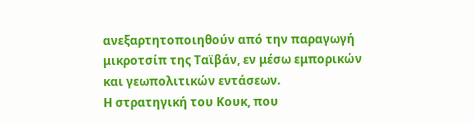ανεξαρτητοποιηθούν από την παραγωγή μικροτσίπ της Ταϊβάν, εν μέσω εμπορικών και γεωπολιτικών εντάσεων.
Η στρατηγική του Κουκ, που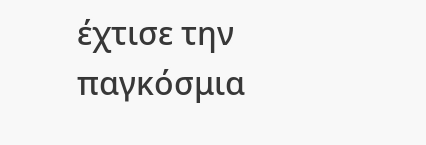έχτισε την παγκόσμια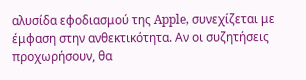αλυσίδα εφοδιασμού της Apple, συνεχίζεται με έμφαση στην ανθεκτικότητα. Αν οι συζητήσεις προχωρήσουν, θα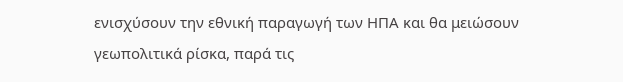ενισχύσουν την εθνική παραγωγή των ΗΠΑ και θα μειώσουν γεωπολιτικά ρίσκα, παρά τις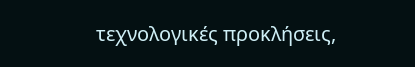τεχνολογικές προκλήσεις,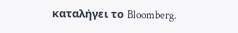καταλήγει το Bloomberg.